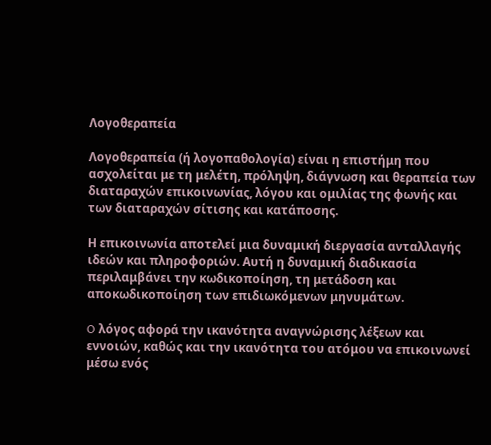Λογοθεραπεία

Λογοθεραπεία (ή λογοπαθολογία) είναι η επιστήμη που ασχολείται με τη μελέτη, πρόληψη, διάγνωση και θεραπεία των διαταραχών επικοινωνίας, λόγου και ομιλίας της φωνής και των διαταραχών σίτισης και κατάποσης.

Η επικοινωνία αποτελεί μια δυναμική διεργασία ανταλλαγής ιδεών και πληροφοριών. Αυτή η δυναμική διαδικασία περιλαμβάνει την κωδικοποίηση, τη μετάδοση και αποκωδικοποίηση των επιδιωκόμενων μηνυμάτων.

O λόγος αφορά την ικανότητα αναγνώρισης λέξεων και εννοιών, καθώς και την ικανότητα του ατόμου να επικοινωνεί μέσω ενός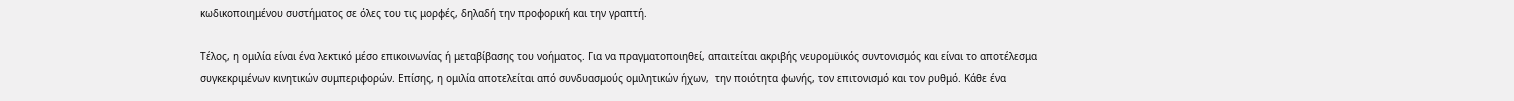κωδικοποιημένου συστήματος σε όλες του τις μορφές, δηλαδή την προφορική και την γραπτή.

Τέλος, η ομιλία είναι ένα λεκτικό μέσο επικοινωνίας ή μεταβίβασης του νοήματος. Για να πραγματοποιηθεί, απαιτείται ακριβής νευρομϋικός συντονισμός και είναι το αποτέλεσμα συγκεκριμένων κινητικών συμπεριφορών. Επίσης, η ομιλία αποτελείται από συνδυασμούς ομιλητικών ήχων,  την ποιότητα φωνής, τον επιτονισμό και τον ρυθμό. Κάθε ένα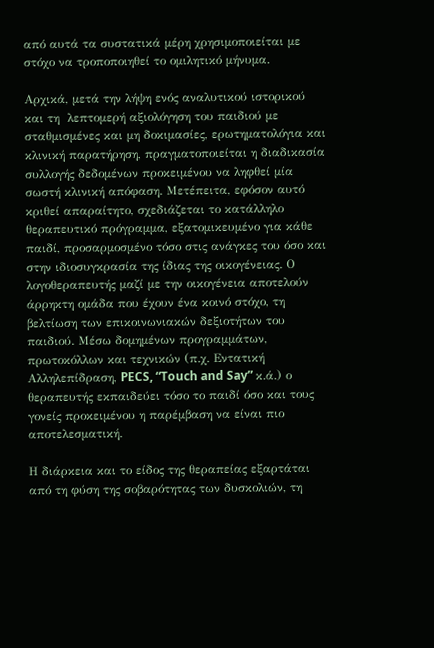από αυτά τα συστατικά μέρη χρησιμοποιείται με στόχο να τροποποιηθεί το ομιλητικό μήνυμα.

Αρχικά, μετά την λήψη ενός αναλυτικού ιστορικού και τη  λεπτομερή αξιολόγηση του παιδιού με σταθμισμένες και μη δοκιμασίες, ερωτηματολόγια και κλινική παρατήρηση, πραγματοποιείται η διαδικασία συλλογής δεδομένων προκειμένου να ληφθεί μία σωστή κλινική απόφαση. Μετέπειτα, εφόσον αυτό κριθεί απαραίτητο, σχεδιάζεται το κατάλληλο θεραπευτικό πρόγραμμα, εξατομικευμένο για κάθε παιδί, προσαρμοσμένο τόσο στις ανάγκες του όσο και  στην ιδιοσυγκρασία της ίδιας της οικογένειας. Ο λογοθεραπευτής μαζί με την οικογένεια αποτελούν άρρηκτη ομάδα που έχουν ένα κοινό στόχο, τη βελτίωση των επικοινωνιακών δεξιοτήτων του παιδιού. Μέσω δομημένων προγραμμάτων, πρωτοκόλλων και τεχνικών (π.χ. Εντατική Αλληλεπίδραση, PECS, “Touch and Say” κ.ά.) ο θεραπευτής εκπαιδεύει τόσο το παιδί όσο και τους γονείς προκειμένου η παρέμβαση να είναι πιο αποτελεσματική.

Η διάρκεια και το είδος της θεραπείας εξαρτάται από τη φύση της σοβαρότητας των δυσκολιών, τη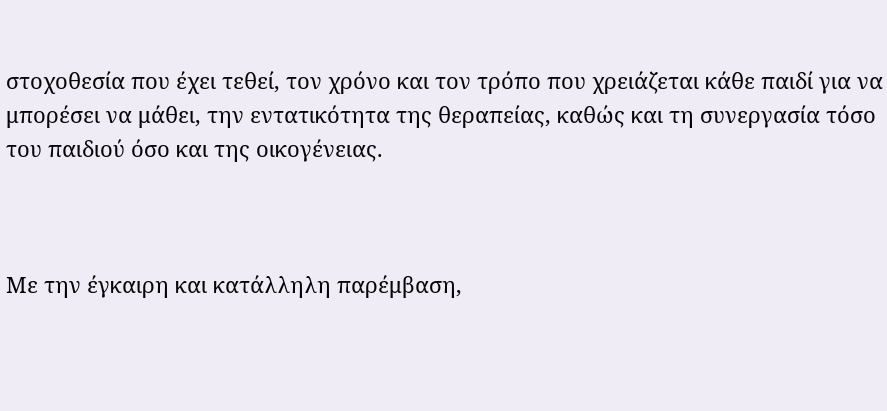στοχοθεσία που έχει τεθεί, τον χρόνο και τον τρόπο που χρειάζεται κάθε παιδί για να μπορέσει να μάθει, την εντατικότητα της θεραπείας, καθώς και τη συνεργασία τόσο του παιδιού όσο και της οικογένειας.



Με την έγκαιρη και κατάλληλη παρέμβαση,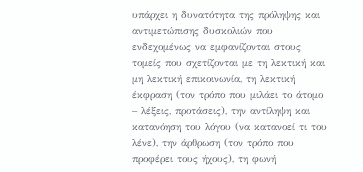υπάρχει η δυνατότητα της πρόληψης και αντιμετώπισης δυσκολιών που ενδεχομένως να εμφανίζονται στους τομείς που σχετίζονται με τη λεκτική και μη λεκτική επικοινωνία, τη λεκτική έκφραση (τον τρόπο που μιλάει το άτομο – λέξεις, προτάσεις), την αντίληψη και κατανόηση του λόγου (να κατανοεί τι του λένε), την άρθρωση (τον τρόπο που προφέρει τους ήχους), τη φωνή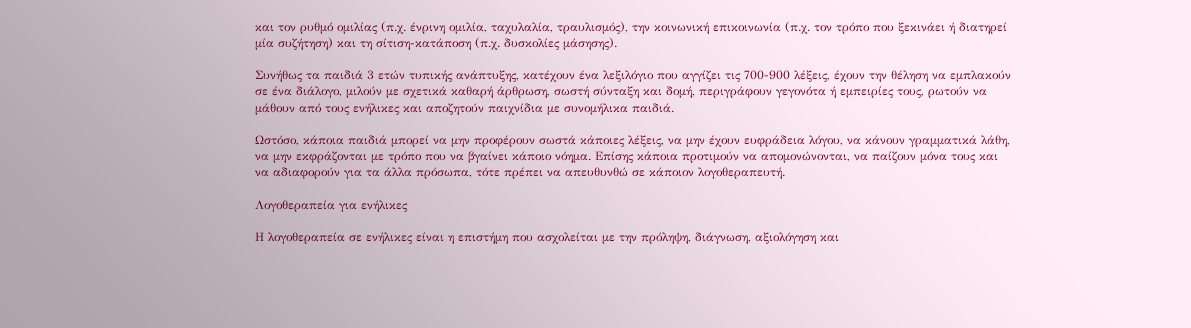και τον ρυθμό ομιλίας (π.χ. ένρινη ομιλία, ταχυλαλία, τραυλισμός), την κοινωνική επικοινωνία (π.χ. τον τρόπο που ξεκινάει ή διατηρεί μία συζήτηση) και τη σίτιση-κατάποση (π.χ. δυσκολίες μάσησης).

Συνήθως τα παιδιά 3 ετών τυπικής ανάπτυξης, κατέχουν ένα λεξιλόγιο που αγγίζει τις 700-900 λέξεις, έχουν την θέληση να εμπλακούν σε ένα διάλογο, μιλούν με σχετικά καθαρή άρθρωση, σωστή σύνταξη και δομή, περιγράφουν γεγονότα ή εμπειρίες τους, ρωτούν να μάθουν από τους ενήλικες και αποζητούν παιχνίδια με συνομήλικα παιδιά.

Ωστόσο, κάποια παιδιά μπορεί να μην προφέρουν σωστά κάποιες λέξεις, να μην έχουν ευφράδεια λόγου, να κάνουν γραμματικά λάθη, να μην εκφράζονται με τρόπο που να βγαίνει κάποιο νόημα. Επίσης κάποια προτιμούν να απομονώνονται, να παίζουν μόνα τους και να αδιαφορούν για τα άλλα πρόσωπα, τότε πρέπει να απευθυνθώ σε κάποιον λογοθεραπευτή.

Λογοθεραπεία για ενήλικες

Η λογοθεραπεία σε ενήλικες είναι η επιστήμη που ασχολείται με την πρόληψη, διάγνωση, αξιολόγηση και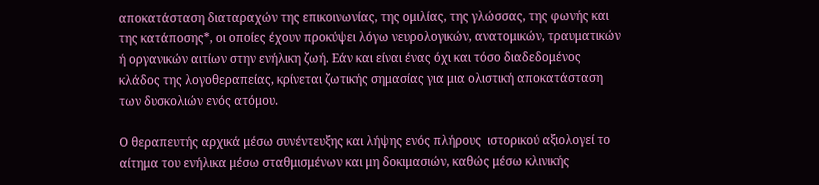αποκατάσταση διαταραχών της επικοινωνίας, της ομιλίας, της γλώσσας, της φωνής και της κατάποσης*, οι οποίες έχουν προκύψει λόγω νευρολογικών, ανατομικών, τραυματικών ή οργανικών αιτίων στην ενήλικη ζωή. Εάν και είναι ένας όχι και τόσο διαδεδομένος κλάδος της λογοθεραπείας, κρίνεται ζωτικής σημασίας για μια ολιστική αποκατάσταση των δυσκολιών ενός ατόμου.

Ο θεραπευτής αρχικά μέσω συνέντευξης και λήψης ενός πλήρους  ιστορικού αξιολογεί το αίτημα του ενήλικα μέσω σταθμισμένων και μη δοκιμασιών, καθώς μέσω κλινικής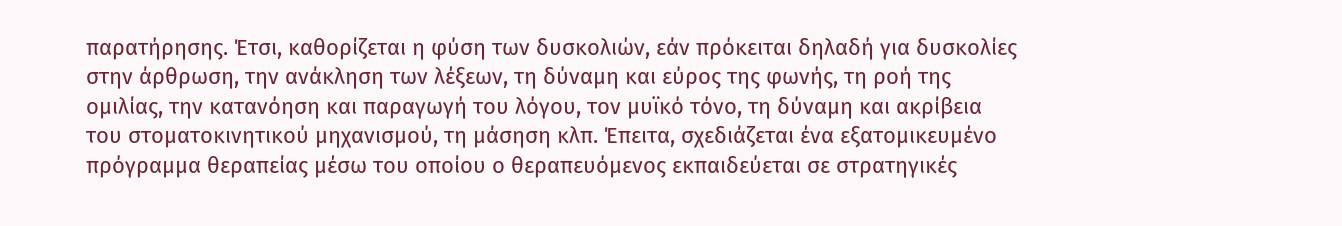παρατήρησης. Έτσι, καθορίζεται η φύση των δυσκολιών, εάν πρόκειται δηλαδή για δυσκολίες στην άρθρωση, την ανάκληση των λέξεων, τη δύναμη και εύρος της φωνής, τη ροή της ομιλίας, την κατανόηση και παραγωγή του λόγου, τον μυϊκό τόνο, τη δύναμη και ακρίβεια του στοματοκινητικού μηχανισμού, τη μάσηση κλπ. Έπειτα, σχεδιάζεται ένα εξατομικευμένο πρόγραμμα θεραπείας μέσω του οποίου ο θεραπευόμενος εκπαιδεύεται σε στρατηγικές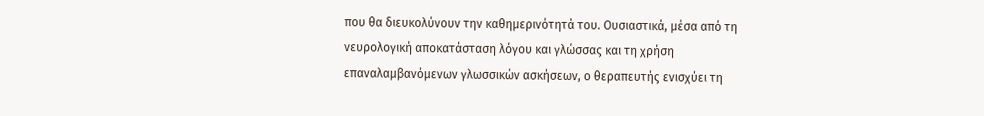που θα διευκολύνουν την καθημερινότητά του. Ουσιαστικά, μέσα από τη νευρολογική αποκατάσταση λόγου και γλώσσας και τη χρήση επαναλαμβανόμενων γλωσσικών ασκήσεων, ο θεραπευτής ενισχύει τη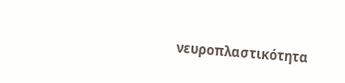νευροπλαστικότητα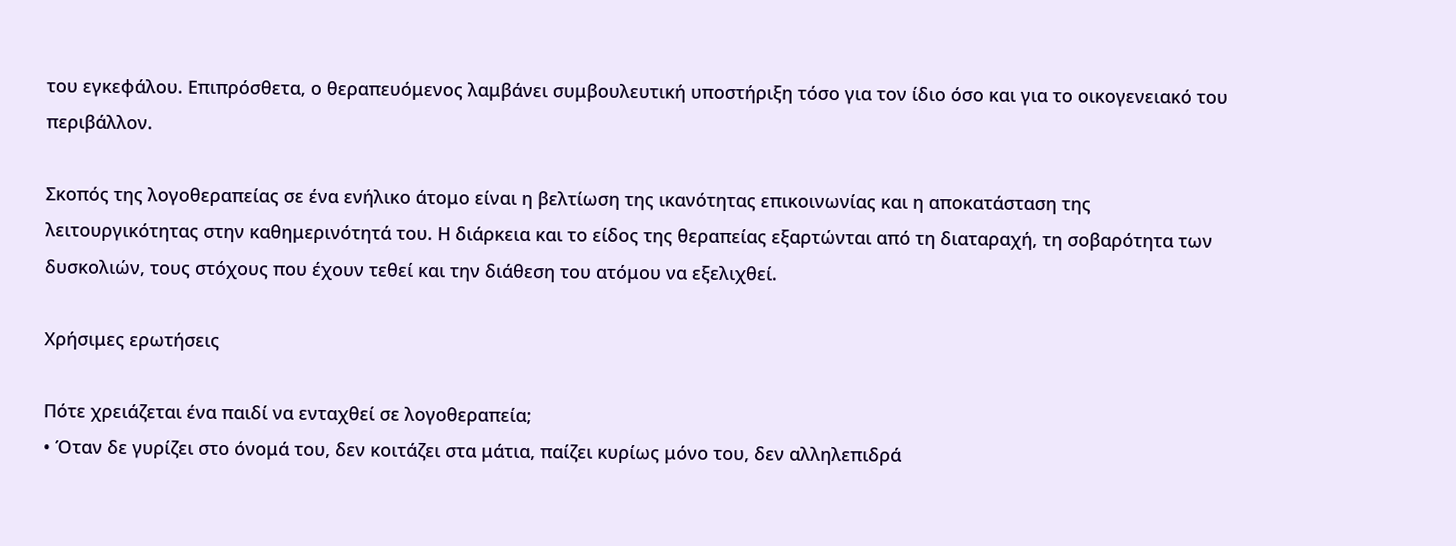του εγκεφάλου. Επιπρόσθετα, ο θεραπευόμενος λαμβάνει συμβουλευτική υποστήριξη τόσο για τον ίδιο όσο και για το οικογενειακό του περιβάλλον.

Σκοπός της λογοθεραπείας σε ένα ενήλικο άτομο είναι η βελτίωση της ικανότητας επικοινωνίας και η αποκατάσταση της λειτουργικότητας στην καθημερινότητά του. Η διάρκεια και το είδος της θεραπείας εξαρτώνται από τη διαταραχή, τη σοβαρότητα των δυσκολιών, τους στόχους που έχουν τεθεί και την διάθεση του ατόμου να εξελιχθεί.

Χρήσιμες ερωτήσεις

Πότε χρειάζεται ένα παιδί να ενταχθεί σε λογοθεραπεία;
• Όταν δε γυρίζει στο όνομά του, δεν κοιτάζει στα μάτια, παίζει κυρίως μόνο του, δεν αλληλεπιδρά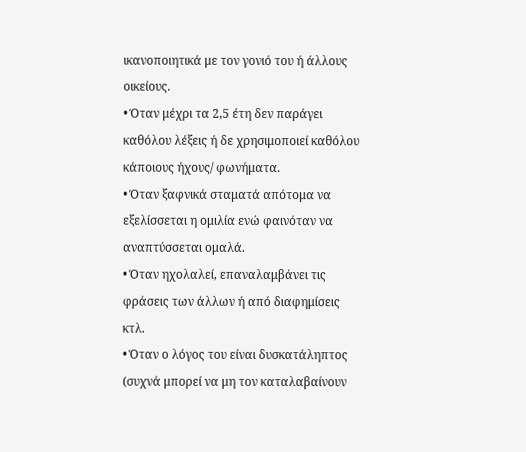ικανοποιητικά με τον γονιό του ή άλλους οικείους.
• Όταν μέχρι τα 2,5 έτη δεν παράγει καθόλου λέξεις ή δε χρησιμοποιεί καθόλου κάποιους ήχους/ φωνήματα.
• Όταν ξαφνικά σταματά απότομα να εξελίσσεται η ομιλία ενώ φαινόταν να αναπτύσσεται ομαλά.
• Όταν ηχολαλεί, επαναλαμβάνει τις φράσεις των άλλων ή από διαφημίσεις κτλ.
• Όταν ο λόγος του είναι δυσκατάληπτος (συχνά μπορεί να μη τον καταλαβαίνουν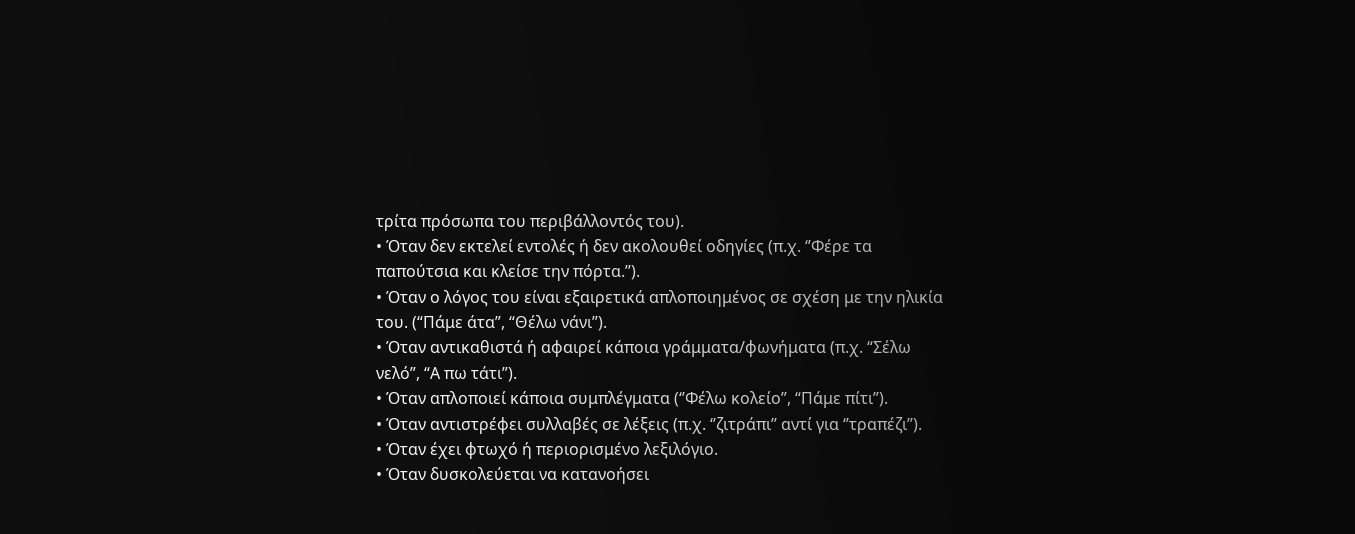τρίτα πρόσωπα του περιβάλλοντός του).
• Όταν δεν εκτελεί εντολές ή δεν ακολουθεί οδηγίες (π.χ. ‘’Φέρε τα παπούτσια και κλείσε την πόρτα.’’).
• Όταν ο λόγος του είναι εξαιρετικά απλοποιημένος σε σχέση με την ηλικία του. (“Πάμε άτα”, “Θέλω νάνι”).
• Όταν αντικαθιστά ή αφαιρεί κάποια γράμματα/φωνήματα (π.χ. “Σέλω νελό”, “Α πω τάτι”).
• Όταν απλοποιεί κάποια συμπλέγματα (‘’Φέλω κολείο”, “Πάμε πίτι”).
• Όταν αντιστρέφει συλλαβές σε λέξεις (π.χ. ‘’ζιτράπι’’ αντί για ‘’τραπέζι’’).
• Όταν έχει φτωχό ή περιορισμένο λεξιλόγιο.
• Όταν δυσκολεύεται να κατανοήσει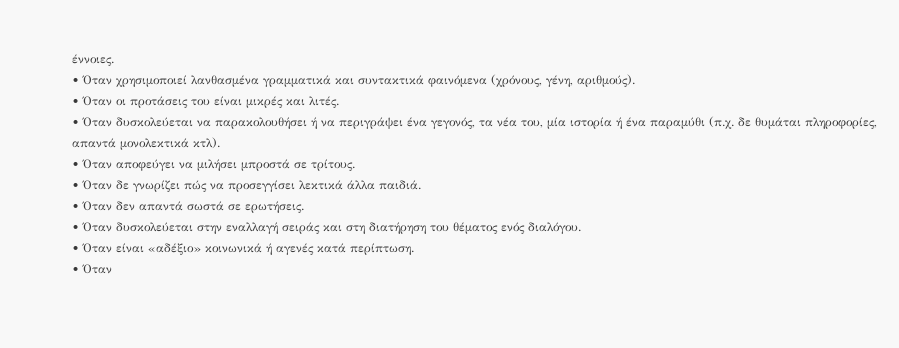έννοιες.
• Όταν χρησιμοποιεί λανθασμένα γραμματικά και συντακτικά φαινόμενα (χρόνους, γένη, αριθμούς).
• Όταν οι προτάσεις του είναι μικρές και λιτές.
• Όταν δυσκολεύεται να παρακολουθήσει ή να περιγράψει ένα γεγονός, τα νέα του, μία ιστορία ή ένα παραμύθι (π.χ. δε θυμάται πληροφορίες, απαντά μονολεκτικά κτλ).
• Όταν αποφεύγει να μιλήσει μπροστά σε τρίτους.
• Όταν δε γνωρίζει πώς να προσεγγίσει λεκτικά άλλα παιδιά.
• Όταν δεν απαντά σωστά σε ερωτήσεις.
• Όταν δυσκολεύεται στην εναλλαγή σειράς και στη διατήρηση του θέματος ενός διαλόγου.
• Όταν είναι «αδέξιο» κοινωνικά ή αγενές κατά περίπτωση.
• Όταν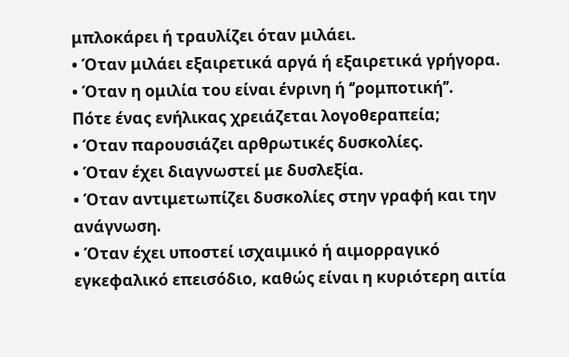μπλοκάρει ή τραυλίζει όταν μιλάει.
• Όταν μιλάει εξαιρετικά αργά ή εξαιρετικά γρήγορα.
• Όταν η ομιλία του είναι ένρινη ή ‘’ρομποτική’’.
Πότε ένας ενήλικας χρειάζεται λογοθεραπεία;
• Όταν παρουσιάζει αρθρωτικές δυσκολίες.
• Όταν έχει διαγνωστεί με δυσλεξία.
• Όταν αντιμετωπίζει δυσκολίες στην γραφή και την ανάγνωση.
• Όταν έχει υποστεί ισχαιμικό ή αιμορραγικό εγκεφαλικό επεισόδιο, καθώς είναι η κυριότερη αιτία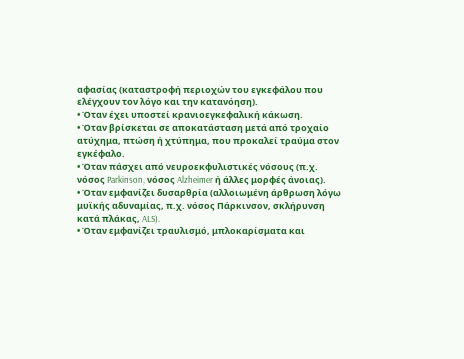αφασίας (καταστροφή περιοχών του εγκεφάλου που ελέγχουν τον λόγο και την κατανόηση).
• Όταν έχει υποστεί κρανιοεγκεφαλική κάκωση.
• Όταν βρίσκεται σε αποκατάσταση μετά από τροχαίο ατύχημα, πτώση ή χτύπημα, που προκαλεί τραύμα στον εγκέφαλο.
• Όταν πάσχει από νευροεκφυλιστικές νόσους (π.χ. νόσος Parkinson, νόσος Alzheimer ή άλλες μορφές άνοιας).
• Όταν εμφανίζει δυσαρθρία (αλλοιωμένη άρθρωση λόγω μυϊκής αδυναμίας, π.χ. νόσος Πάρκινσον, σκλήρυνση κατά πλάκας, ALS).
• Όταν εμφανίζει τραυλισμό, μπλοκαρίσματα και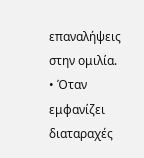επαναλήψεις στην ομιλία.
• Όταν εμφανίζει διαταραχές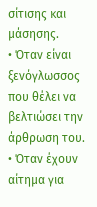σίτισης και μάσησης.
• Όταν είναι ξενόγλωσσος που θέλει να βελτιώσει την άρθρωση του.
• Όταν έχουν αίτημα για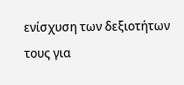ενίσχυση των δεξιοτήτων τους για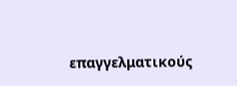επαγγελματικούς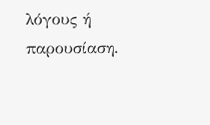λόγους ή παρουσίαση.